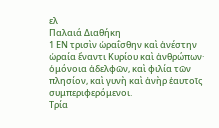ελ
Παλαιά Διαθήκη
1 ΕΝ τρισὶν ὡραΐσθην καὶ ἀνέστην ὡραία ἔναντι Κυρίου καὶ ἀνθρώπων· ὁμόνοια ἀδελφῶν, καὶ φιλία τῶν πλησίον, καὶ γυνὴ καὶ ἀνὴρ ἑαυτοῖς συμπεριφερόμενοι.
Τρία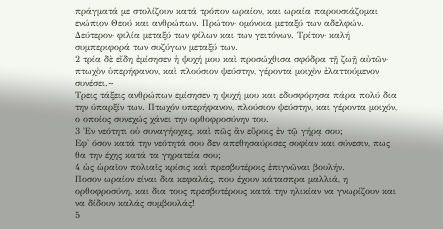πράγματά με στολίζουν κατά τρόπον ωραίον, και ωραία παρουσιάζομαι ενώπιον Θεού και ανθρώπων. Πρώτον· ομόνοια μεταξύ των αδελφών. Δεύτερον· φιλία μεταξύ των φίλων και των γειτόνων. Τρίτον· καλή συμπεριφορά των συζύγων μεταξύ των.
2 τρία δὲ εἴδη ἐμίσησεν ἡ ψυχή μου καὶ προσώχθισα σφόδρα τῇ ζωῇ αὐτῶν· πτωχὸν ὑπερήφανον, καὶ πλούσιον ψεύστην, γέροντα μοιχὸν ἐλαττούμενον συνέσει.~
Τρεις τάξεις ανθρώπων εμίσησεν η ψυχή μου και εδυσφόρησα πάρα πολύ δια την ύπαρξίν των. Πτωχόν υπερήφανον, πλούσιον ψεύστην, και γέροντα μοιχόν, ο οποίος συνεχώς χάνει την ορθοφροσύνην του.
3 Ἐν νεότητι οὐ συναγήοχας, καὶ πῶς ἂν εὕροις ἐν τῷ γήρᾳ σου;
Εφ' όσον κατά την νεότητά σου δεν απεθησαύρισες σοφίαν και σύνεσιν, πως θα την έχης κατά τα γηρατεία σου;
4 ὡς ὡραῖον πολιαῖς κρίσις καὶ πρεσβυτέροις ἐπιγνῶναι βουλήν.
Ποσον ωραίον είναι δια κεφαλάς, που έχουν κάτασπρα μαλλιά, η ορθοφροσύνη, και δια τους πρεσβυτέρους κατά την ηλικίαν να γνωρίζουν και να δίδουν καλάς συμβουλάς!
5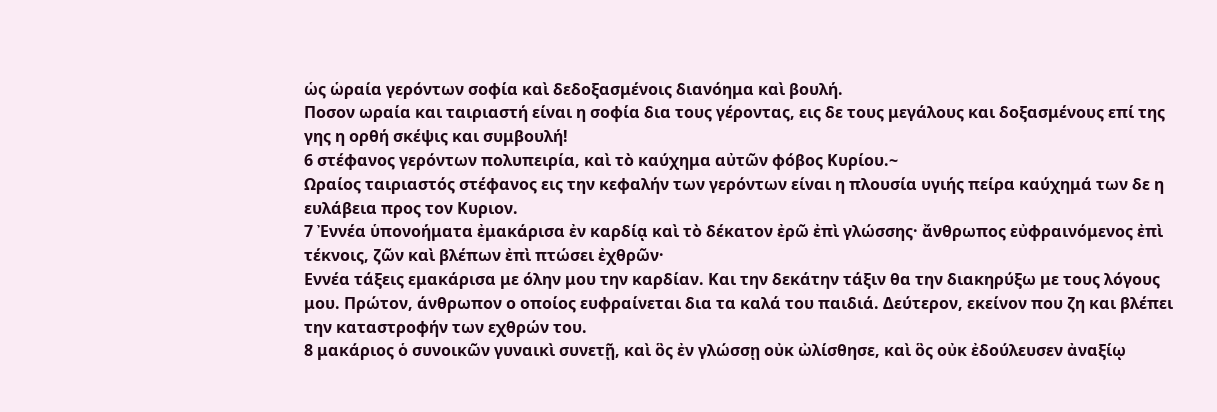ὡς ὡραία γερόντων σοφία καὶ δεδοξασμένοις διανόημα καὶ βουλή.
Ποσον ωραία και ταιριαστή είναι η σοφία δια τους γέροντας, εις δε τους μεγάλους και δοξασμένους επί της γης η ορθή σκέψις και συμβουλή!
6 στέφανος γερόντων πολυπειρία, καὶ τὸ καύχημα αὐτῶν φόβος Κυρίου.~
Ωραίος ταιριαστός στέφανος εις την κεφαλήν των γερόντων είναι η πλουσία υγιής πείρα καύχημά των δε η ευλάβεια προς τον Κυριον.
7 Ἐννέα ὑπονοήματα ἐμακάρισα ἐν καρδίᾳ καὶ τὸ δέκατον ἐρῶ ἐπὶ γλώσσης· ἄνθρωπος εὐφραινόμενος ἐπὶ τέκνοις, ζῶν καὶ βλέπων ἐπὶ πτώσει ἐχθρῶν·
Εννέα τάξεις εμακάρισα με όλην μου την καρδίαν. Και την δεκάτην τάξιν θα την διακηρύξω με τους λόγους μου. Πρώτον, άνθρωπον ο οποίος ευφραίνεται δια τα καλά του παιδιά. Δεύτερον, εκείνον που ζη και βλέπει την καταστροφήν των εχθρών του.
8 μακάριος ὁ συνοικῶν γυναικὶ συνετῇ, καὶ ὃς ἐν γλώσσῃ οὐκ ὠλίσθησε, καὶ ὃς οὐκ ἐδούλευσεν ἀναξίῳ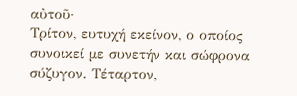αὐτοῦ·
Τρίτον, ευτυχή εκείνον, ο οποίος συνοικεί με συνετήν και σώφρονα σύζυγον. Τέταρτον,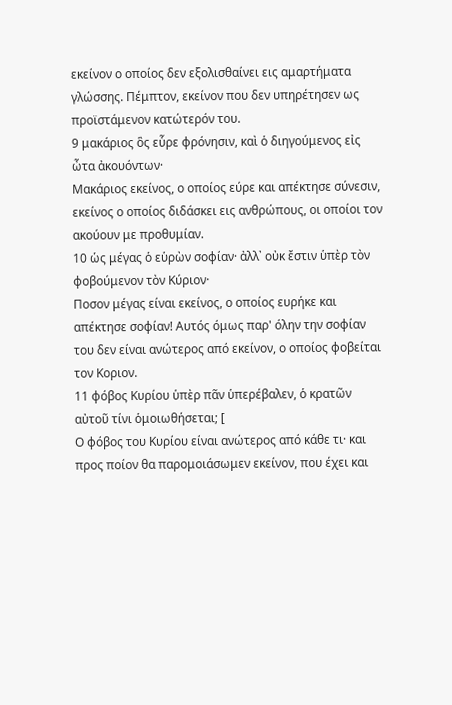εκείνον ο οποίος δεν εξολισθαίνει εις αμαρτήματα γλώσσης. Πέμπτον, εκείνον που δεν υπηρέτησεν ως προϊστάμενον κατώτερόν του.
9 μακάριος ὃς εὗρε φρόνησιν, καὶ ὁ διηγούμενος εἰς ὦτα ἀκουόντων·
Μακάριος εκείνος, ο οποίος εύρε και απέκτησε σύνεσιν, εκείνος ο οποίος διδάσκει εις ανθρώπους, οι οποίοι τον ακούουν με προθυμίαν.
10 ὡς μέγας ὁ εὑρὼν σοφίαν· ἀλλ᾿ οὐκ ἔστιν ὑπὲρ τὸν φοβούμενον τὸν Κύριον·
Ποσον μέγας είναι εκείνος, ο οποίος ευρήκε και απέκτησε σοφίαν! Αυτός όμως παρ' όλην την σοφίαν του δεν είναι ανώτερος από εκείνον, ο οποίος φοβείται τον Κοριον.
11 φόβος Κυρίου ὑπὲρ πᾶν ὑπερέβαλεν, ὁ κρατῶν αὐτοῦ τίνι ὁμοιωθήσεται; [
Ο φόβος του Κυρίου είναι ανώτερος από κάθε τι· και προς ποίον θα παρομοιάσωμεν εκείνον, που έχει και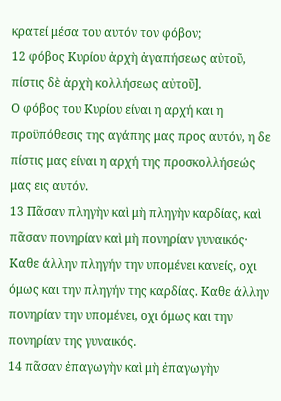κρατεί μέσα του αυτόν τον φόβον;
12 φόβος Κυρίου ἀρχὴ ἀγαπήσεως αὐτοῦ, πίστις δὲ ἀρχὴ κολλήσεως αὐτοῦ].
Ο φόβος του Κυρίου είναι η αρχή και η προϋπόθεσις της αγάπης μας προς αυτόν, η δε πίστις μας είναι η αρχή της προσκολλήσεώς μας εις αυτόν.
13 Πᾶσαν πληγὴν καὶ μὴ πληγὴν καρδίας, καὶ πᾶσαν πονηρίαν καὶ μὴ πονηρίαν γυναικός·
Καθε άλλην πληγήν την υπομένει κανείς, οχι όμως και την πληγήν της καρδίας. Καθε άλλην πονηρίαν την υπομένει, οχι όμως και την πονηρίαν της γυναικός.
14 πᾶσαν ἐπαγωγὴν καὶ μὴ ἐπαγωγὴν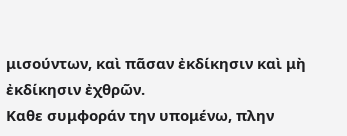μισούντων, καὶ πᾶσαν ἐκδίκησιν καὶ μὴ ἐκδίκησιν ἐχθρῶν.
Καθε συμφοράν την υπομένω, πλην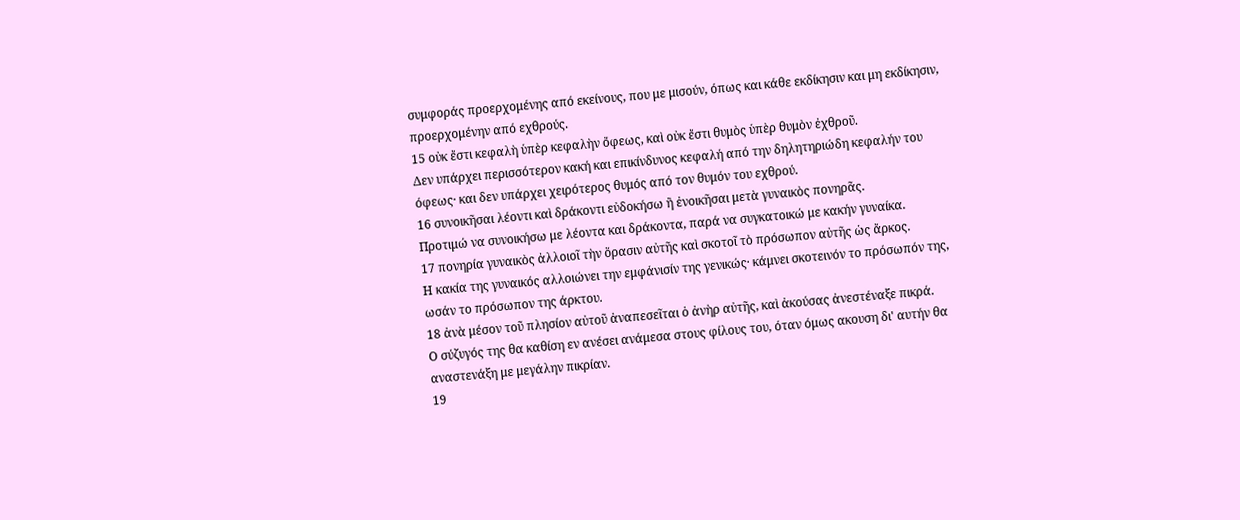συμφοράς προερχομένης από εκείνους, που με μισούν, όπως και κάθε εκδίκησιν και μη εκδίκησιν, προερχομένην από εχθρούς.
15 οὐκ ἔστι κεφαλὴ ὑπὲρ κεφαλὴν ὄφεως, καὶ οὐκ ἔστι θυμὸς ὑπὲρ θυμὸν ἐχθροῦ.
Δεν υπάρχει περισσότερον κακή και επικίνδυνος κεφαλή από την δηλητηριώδη κεφαλήν του όφεως· και δεν υπάρχει χειρότερος θυμός από τον θυμόν του εχθρού.
16 συνοικῆσαι λέοντι καὶ δράκοντι εὐδοκήσω ἢ ἐνοικῆσαι μετὰ γυναικὸς πονηρᾶς.
Προτιμώ να συνοικήσω με λέοντα και δράκοντα, παρά να συγκατοικώ με κακήν γυναίκα.
17 πονηρία γυναικὸς ἀλλοιοῖ τὴν ὅρασιν αὐτῆς καὶ σκοτοῖ τὸ πρόσωπον αὐτῆς ὡς ἄρκος.
Η κακία της γυναικός αλλοιώνει την εμφάνισίν της γενικώς· κάμνει σκοτεινόν το πρόσωπόν της, ωσάν το πρόσωπον της άρκτου.
18 ἀνὰ μέσον τοῦ πλησίον αὐτοῦ ἀναπεσεῖται ὁ ἀνὴρ αὐτῆς, καὶ ἀκούσας ἀνεστέναξε πικρά.
Ο σύζυγός της θα καθίση εν ανέσει ανάμεσα στους φίλους του, όταν όμως ακουση δι' αυτήν θα αναστενάξη με μεγάλην πικρίαν.
19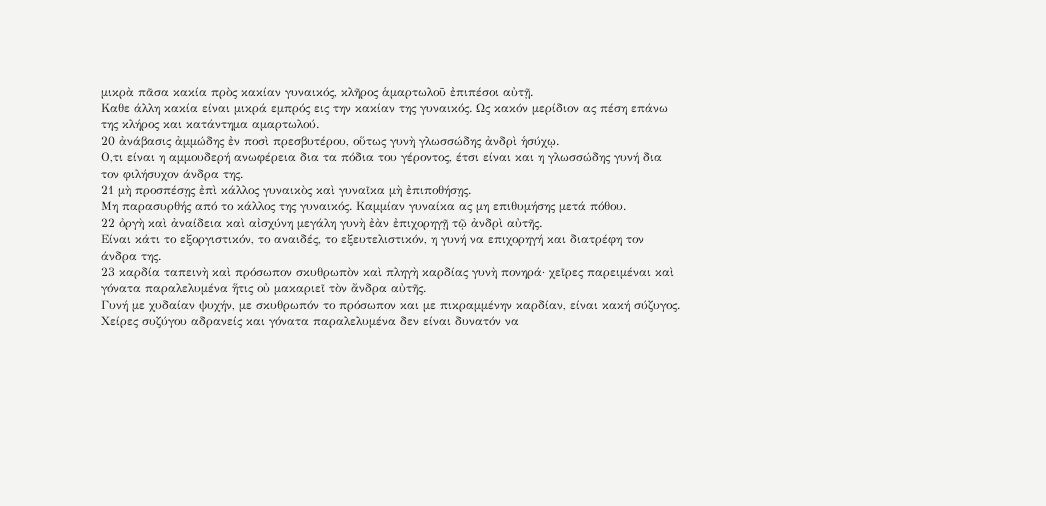μικρὰ πᾶσα κακία πρὸς κακίαν γυναικός, κλῆρος ἁμαρτωλοῦ ἐπιπέσοι αὐτῇ.
Καθε άλλη κακία είναι μικρά εμπρός εις την κακίαν της γυναικός. Ως κακόν μερίδιον ας πέση επάνω της κλήρος και κατάντημα αμαρτωλού.
20 ἀνάβασις ἀμμώδης ἐν ποσὶ πρεσβυτέρου, οὕτως γυνὴ γλωσσώδης ἀνδρὶ ἡσύχῳ.
Ο,τι είναι η αμμουδερή ανωφέρεια δια τα πόδια του γέροντος, έτσι είναι και η γλωσσώδης γυνή δια τον φιλήσυχον άνδρα της.
21 μὴ προσπέσῃς ἐπὶ κάλλος γυναικὸς καὶ γυναῖκα μὴ ἐπιποθήσῃς.
Μη παρασυρθής από το κάλλος της γυναικός. Καμμίαν γυναίκα ας μη επιθυμήσης μετά πόθου.
22 ὀργὴ καὶ ἀναίδεια καὶ αἰσχύνη μεγάλη γυνὴ ἐὰν ἐπιχορηγῇ τῷ ἀνδρὶ αὐτῆς.
Είναι κάτι το εξοργιστικόν, το αναιδές, το εξευτελιστικόν, η γυνή να επιχορηγή και διατρέφη τον άνδρα της.
23 καρδία ταπεινὴ καὶ πρόσωπον σκυθρωπὸν καὶ πληγὴ καρδίας γυνὴ πονηρά· χεῖρες παρειμέναι καὶ γόνατα παραλελυμένα ἥτις οὐ μακαριεῖ τὸν ἄνδρα αὐτῆς.
Γυνή με χυδαίαν ψυχήν, με σκυθρωπόν το πρόσωπον και με πικραμμένην καρδίαν, είναι κακή σύζυγος. Χείρες συζύγου αδρανείς και γόνατα παραλελυμένα δεν είναι δυνατόν να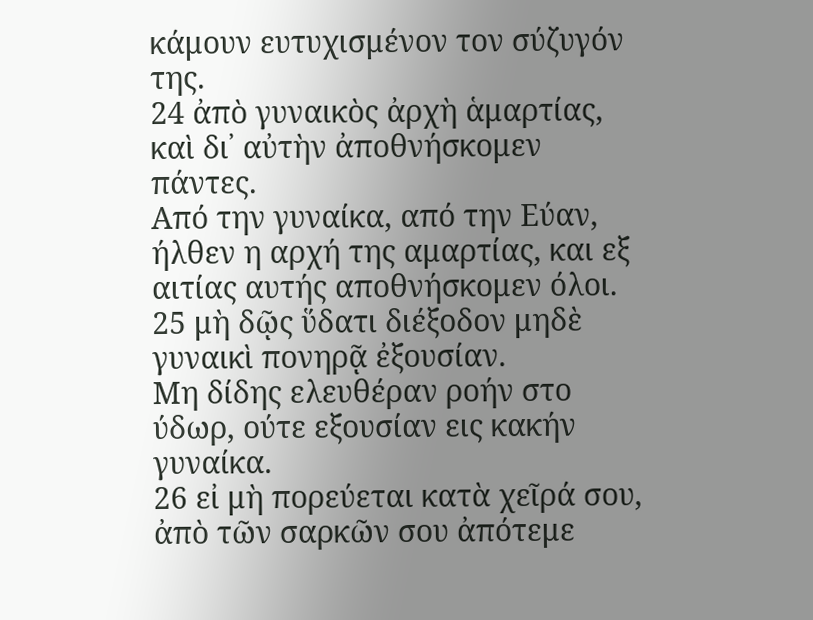κάμουν ευτυχισμένον τον σύζυγόν της.
24 ἀπὸ γυναικὸς ἀρχὴ ἁμαρτίας, καὶ δι᾿ αὐτὴν ἀποθνήσκομεν πάντες.
Από την γυναίκα, από την Εύαν, ήλθεν η αρχή της αμαρτίας, και εξ αιτίας αυτής αποθνήσκομεν όλοι.
25 μὴ δῷς ὕδατι διέξοδον μηδὲ γυναικὶ πονηρᾷ ἐξουσίαν.
Μη δίδης ελευθέραν ροήν στο ύδωρ, ούτε εξουσίαν εις κακήν γυναίκα.
26 εἰ μὴ πορεύεται κατὰ χεῖρά σου, ἀπὸ τῶν σαρκῶν σου ἀπότεμε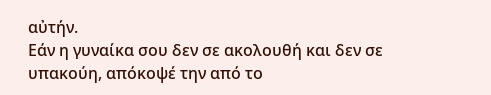αὐτήν.
Εάν η γυναίκα σου δεν σε ακολουθή και δεν σε υπακούη, απόκοψέ την από το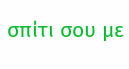σπίτι σου με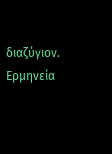διαζύγιον.
Ερμηνεία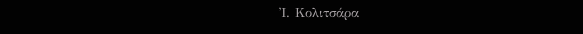Ἰ. Κολιτσάρα